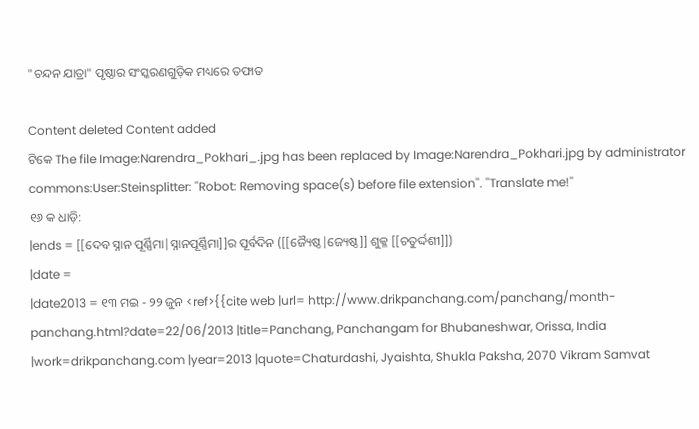"ଚନ୍ଦନ ଯାତ୍ରା" ପୃଷ୍ଠାର ସଂସ୍କରଣ‌ଗୁଡ଼ିକ ମଧ୍ୟରେ ତଫାତ

Content deleted Content added
ଟିକେ The file Image:Narendra_Pokhari_.jpg has been replaced by Image:Narendra_Pokhari.jpg by administrator commons:User:Steinsplitter: ''Robot: Removing space(s) before file extension''. ''Translate me!''
୧୬ କ ଧାଡ଼ି:
|ends = [[ଦେବ ସ୍ନାନ ପୂର୍ଣ୍ଣିମା|ସ୍ନାନପୂର୍ଣ୍ଣିମା]]ର ପୂର୍ବଦିନ ([[ଜ୍ୟୈଷ୍ଠ|ଜ୍ୟେଷ୍ଠ]] ଶୁକ୍ଳ [[ଚତୁର୍ଦ୍ଦଶୀ]])
|date =
|date2013 = ୧୩ ମଇ - ୨୨ ଜୁନ <ref>{{cite web |url= http://www.drikpanchang.com/panchang/month-panchang.html?date=22/06/2013 |title=Panchang, Panchangam for Bhubaneshwar, Orissa, India |work=drikpanchang.com |year=2013 |quote=Chaturdashi, Jyaishta, Shukla Paksha, 2070 Vikram Samvat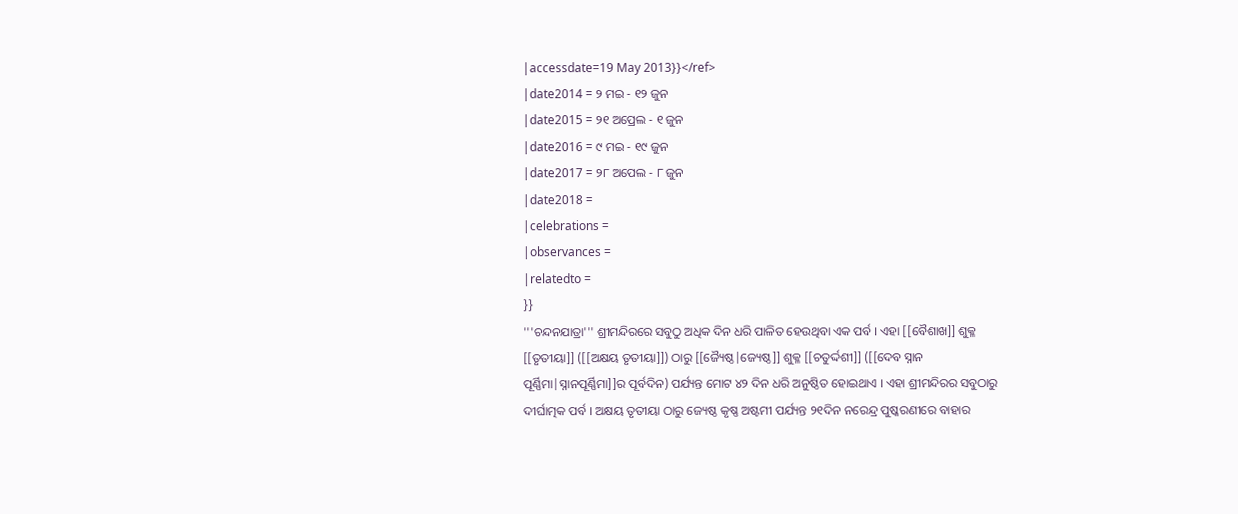|accessdate=19 May 2013}}</ref>
|date2014 = ୨ ମଇ - ୧୨ ଜୁନ
|date2015 = ୨୧ ଅପ୍ରେଲ - ୧ ଜୁନ
|date2016 = ୯ ମଇ - ୧୯ ଜୁନ
|date2017 = ୨୮ ଅପେଲ - ୮ ଜୁନ
|date2018 =
|celebrations =
|observances =
|relatedto =
}}
'''ଚନ୍ଦନଯାତ୍ରା''' ଶ୍ରୀମନ୍ଦିରରେ ସବୁଠୁ ଅଧିକ ଦିନ ଧରି ପାଳିତ ହେଉଥିବା ଏକ ପର୍ବ । ଏହା [[ବୈଶାଖ]] ଶୁକ୍ଳ [[ତୃତୀୟା]] ([[ଅକ୍ଷୟ ତୃତୀୟା]]) ଠାରୁ [[ଜ୍ୟୈଷ୍ଠ|ଜ୍ୟେଷ୍ଠ]] ଶୁକ୍ଳ [[ଚତୁର୍ଦ୍ଦଶୀ]] ([[ଦେବ ସ୍ନାନ ପୂର୍ଣ୍ଣିମା|ସ୍ନାନପୂର୍ଣ୍ଣିମା]]ର ପୂର୍ବଦିନ) ପର୍ଯ୍ୟନ୍ତ ମୋଟ ୪୨ ଦିନ ଧରି ଅନୁଷ୍ଠିତ ହୋଇଥାଏ । ଏହା ଶ୍ରୀମନ୍ଦିରର ସବୁଠାରୁ ଦୀର୍ଘାତ୍ମକ ପର୍ବ । ଅକ୍ଷୟ ତୃତୀୟା ଠାରୁ ଜ୍ୟେଷ୍ଠ କୃଷ୍ଣ ଅଷ୍ଟମୀ ପର୍ଯ୍ୟନ୍ତ ୨୧ଦିନ ନରେନ୍ଦ୍ର ପୁଷ୍କରଣୀରେ ବାହାର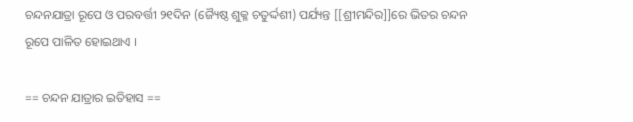ଚନ୍ଦନଯାତ୍ରା ରୂପେ ଓ ପରବର୍ତ୍ତୀ ୨୧ଦିନ (ଜ୍ୟୈଷ୍ଠ ଶୁକ୍ଳ ଚତୁର୍ଦ୍ଦଶୀ) ପର୍ଯ୍ୟନ୍ତ [[ଶ୍ରୀମନ୍ଦିର]]ରେ ଭିତର ଚନ୍ଦନ ରୂପେ ପାଳିତ ହୋଇଥାଏ ।

== ଚନ୍ଦନ ଯାତ୍ରାର ଇତିହାସ ==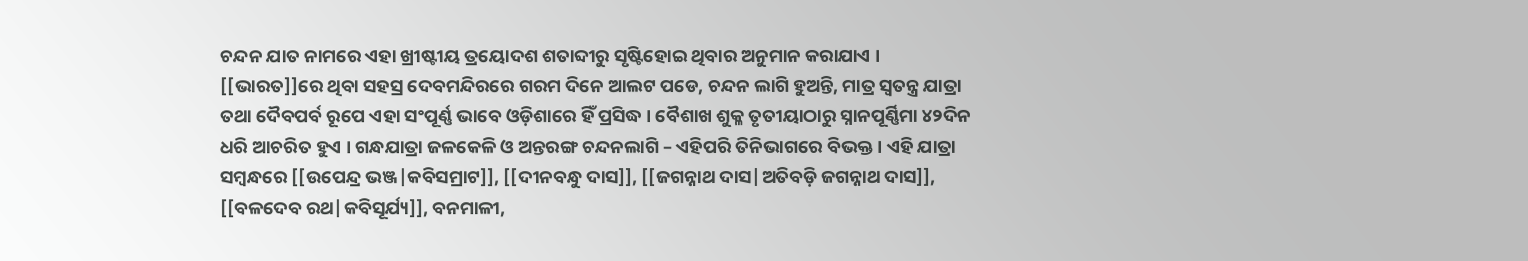ଚନ୍ଦନ ଯାତ ନାମରେ ଏହା ଖ୍ରୀଷ୍ଟୀୟ ତ୍ରୟୋଦଶ ଶତାବ୍ଦୀରୁ ସୃଷ୍ଟିହୋଇ ଥିବାର ଅନୁମାନ କରାଯାଏ । [[ଭାରତ]]ରେ ଥିବା ସହସ୍ର ଦେବମନ୍ଦିରରେ ଗରମ ଦିନେ ଆଲଟ ପଡେ, ଚନ୍ଦନ ଲାଗି ହୁଅନ୍ତି, ମାତ୍ର ସ୍ଵତନ୍ତ୍ର ଯାତ୍ରା ତଥା ଦୈବପର୍ବ ରୂପେ ଏହା ସଂପୂର୍ଣ୍ଣ ଭାବେ ଓଡ଼ିଶାରେ ହିଁ ପ୍ରସିଦ୍ଧ । ବୈଶାଖ ଶୁକ୍ଳ ତୃତୀୟାଠାରୁ ସ୍ନାନପୂର୍ଣ୍ଣିମା ୪୨ଦିନ ଧରି ଆଚରିତ ହୁଏ । ଗନ୍ଧଯାତ୍ରା ଜଳକେଳି ଓ ଅନ୍ତରଙ୍ଗ ଚନ୍ଦନଲାଗି – ଏହିପରି ତିନିଭାଗରେ ବିଭକ୍ତ । ଏହି ଯାତ୍ରା ସମ୍ବନ୍ଧରେ [[ଉପେନ୍ଦ୍ର ଭଞ୍ଜ|କବିସମ୍ରାଟ]], [[ଦୀନବନ୍ଧୁ ଦାସ]], [[ଜଗନ୍ନାଥ ଦାସ|ଅତିବଡ଼ି ଜଗନ୍ନାଥ ଦାସ]], [[ବଳଦେବ ରଥ|କବିସୂର୍ଯ୍ୟ]], ବନମାଳୀ,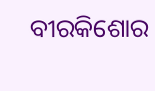ବୀରକିଶୋର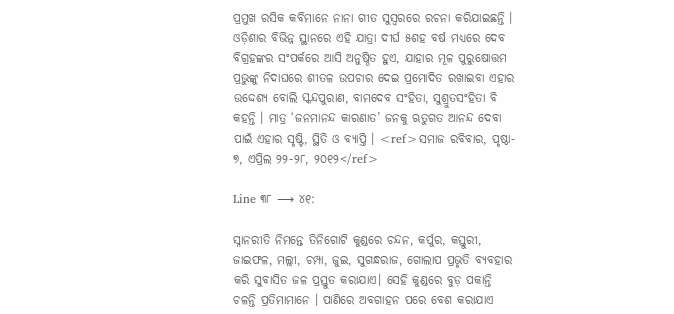ପ୍ରମୁଖ ରସିକ କବିମାନେ ନାନା ଗୀତ ସୁସ୍ଵରରେ ରଚନା କରିଯାଇଛନ୍ତି । ଓଡ଼ିଶାର ବିଭିନ୍ନ ସ୍ଥାନରେ ଏହି ଯାତ୍ରା ଦୀର୍ଘ ୫ଶହ ବର୍ଷ ମଧ୍ୟରେ ଦେବ ବିଗ୍ରହଙ୍କର ସଂପର୍କରେ ଆସି ଅନୁଷ୍ଠିତ ହୁଏ, ଯାହାର ମୂଳ ପୁରୁଷୋତ୍ତମ ପ୍ରଭୁଙ୍କୁ ନିଦାଘରେ ଶୀତଳ ଉପଚାର ଦେଇ ପ୍ରମୋଦିତ ରଖାଇବା ଏହାର ଉଦ୍ଦେଶ୍ୟ ବୋଲି ସ୍କନ୍ଦପୁରାଣ, ବାମଦେବ ସଂହିତା, ସୁଶ୍ରୁତସଂହିତା ବି କହନ୍ତି । ମାତ୍ର ‘ଜନମାନନ୍ଦ କାରଣାତ’ ଜନକୁ ଋତୁଗତ ଆନନ୍ଦ ଦେବା ପାଇଁ ଏହାର ସୃଷ୍ଟି, ସ୍ଥିତି ଓ ବ୍ୟାପ୍ତି । <ref>ସମାଜ ରବିବାର, ପୃଷ୍ଠା- ୭, ଏପ୍ରିଲ ୨୨-୨୮, ୨୦୧୨</ref>

Line ୩୮ ⟶ ୪୧:

ସ୍ନାନରୀତି ନିମନ୍ତେ ତିନିଗୋଟି କୁଣ୍ଡରେ ଚନ୍ଦନ, କର୍ପୁର, କସ୍ତୁରୀ, ଜାଇଫଳ, ମଲ୍ଲୀ, ଚମ୍ପା, ଜୁଇ, ସୁଗନ୍ଧରାଜ, ଗୋଲାପ ପ୍ରଭୃତି ବ୍ୟବହାର କରି ସୁବାସିତ ଜଳ ପ୍ରସ୍ତୁତ କରାଯାଏ। ସେହି କୁଣ୍ଡରେ ବୁଡ଼ ପକାନ୍ତି ଚଳନ୍ତି ପ୍ରତିମାମାନେ । ପାଣିରେ ଅବଗାହନ ପରେ ବେଶ କରାଯାଏ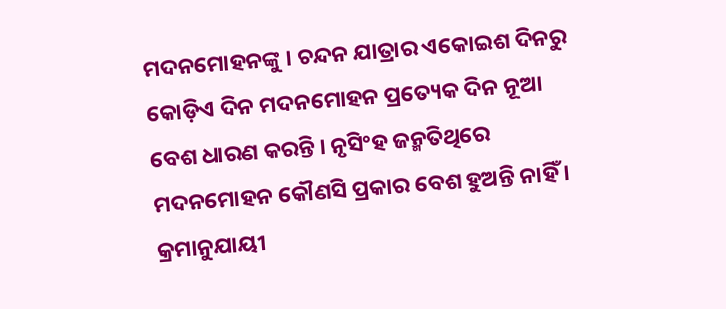ମଦନମୋହନଙ୍କୁ । ଚନ୍ଦନ ଯାତ୍ରାର ଏକୋଇଶ ଦିନରୁ କୋଡ଼ିଏ ଦିନ ମଦନମୋହନ ପ୍ରତ୍ୟେକ ଦିନ ନୂଆ ବେଶ ଧାରଣ କରନ୍ତି । ନୃସିଂହ ଜନ୍ମତିଥିରେ ମଦନମୋହନ କୌଣସି ପ୍ରକାର ବେଶ ହୁଅନ୍ତି ନାହିଁ । କ୍ରମାନୁଯାୟୀ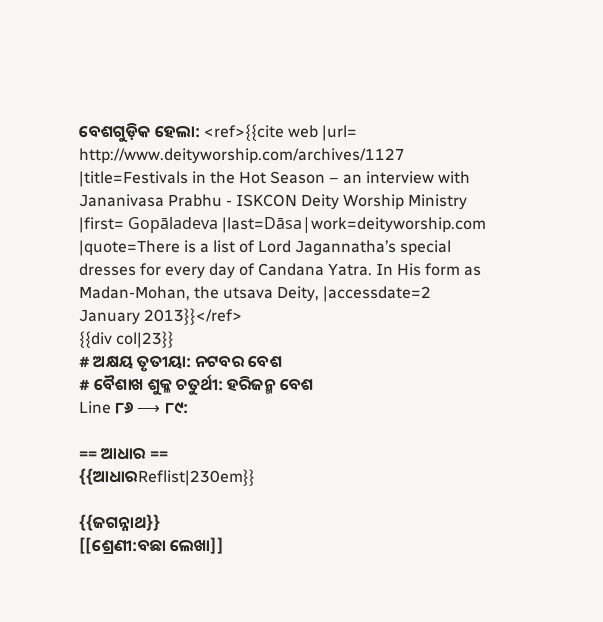ବେଶଗୁଡ଼ିକ ହେଲା: <ref>{{cite web |url= http://www.deityworship.com/archives/1127 |title=Festivals in the Hot Season – an interview with Jananivasa Prabhu - ISKCON Deity Worship Ministry |first= Gopāladeva |last=Dāsa|work=deityworship.com |quote=There is a list of Lord Jagannatha’s special dresses for every day of Candana Yatra. In His form as Madan-Mohan, the utsava Deity, |accessdate=2 January 2013}}</ref>
{{div col|23}}
# ଅକ୍ଷୟ ତୃତୀୟା: ନଟବର ବେଶ
# ବୈଶାଖ ଶୁକ୍ଳ ଚତୁର୍ଥୀ: ହରିଜନ୍ମ ବେଶ
Line ୮୬ ⟶ ୮୯:

== ଆଧାର ==
{{ଆଧାରReflist|230em}}

{{ଜଗନ୍ନାଥ}}
[[ଶ୍ରେଣୀ:ବଛା ଲେଖା]]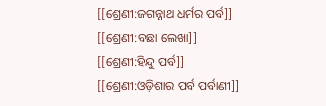[[ଶ୍ରେଣୀ:ଜଗନ୍ନାଥ ଧର୍ମର ପର୍ବ]]
[[ଶ୍ରେଣୀ:ବଛା ଲେଖା]]
[[ଶ୍ରେଣୀ:ହିନ୍ଦୁ ପର୍ବ]]
[[ଶ୍ରେଣୀ:ଓଡ଼ିଶାର ପର୍ବ ପର୍ବାଣୀ]]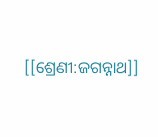[[ଶ୍ରେଣୀ:ଜଗନ୍ନାଥ]]